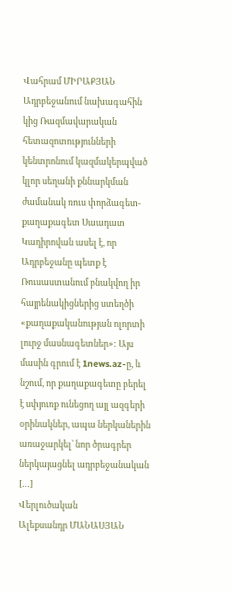Վահրամ ՄԻՐԱՔՅԱՆ Ադրբեջանում նախագահին կից Ռազմավարական հետազոտությունների կենտրոնում կազմակերպված կլոր սեղանի քննարկման ժամանակ ռուս փորձագետ-քաղաքագետ Սաադատ Կադիրովան ասել է, որ Ադրբեջանը պետք է Ռուսաստանում բնակվող իր հայրենակիցներից ստեղծի «քաղաքականության ոլորտի լուրջ մասնագետներ»: Այս մասին գրում է 1news.az-ը, և նշում, որ քաղաքագետը բերել է սփյուռք ունեցող այլ ազգերի օրինակներ, ապա ներկաներին առաջարկել` նոր ծրագրեր ներկայացնել ադրբեջանական […]
Վերլուծական
Ալեքսանդր ՄԱՆԱՍՅԱՆ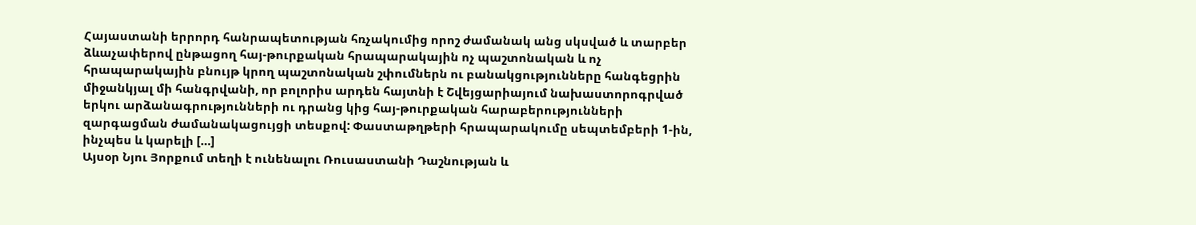Հայաստանի երրորդ հանրապետության հռչակումից որոշ ժամանակ անց սկսված և տարբեր ձևաչափերով ընթացող հայ-թուրքական հրապարակային ոչ պաշտոնական և ոչ հրապարակային բնույթ կրող պաշտոնական շփումներն ու բանակցությունները հանգեցրին միջանկյալ մի հանգրվանի, որ բոլորիս արդեն հայտնի է Շվեյցարիայում նախաստորոգրված երկու արձանագրությունների ու դրանց կից հայ-թուրքական հարաբերությունների զարգացման ժամանակացույցի տեսքով: Փաստաթղթերի հրապարակումը սեպտեմբերի 1-ին, ինչպես և կարելի […]
Այսօր Նյու Յորքում տեղի է ունենալու Ռուսաստանի Դաշնության և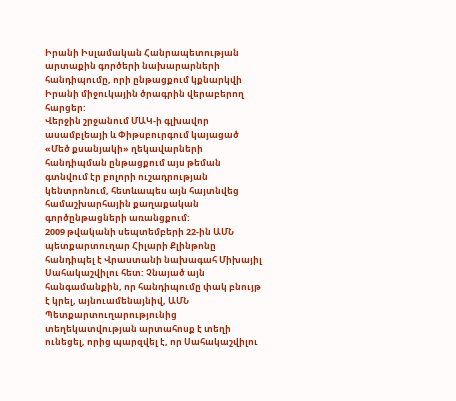Իրանի Իսլամական Հանրապետության արտաքին գործերի նախարարների հանդիպումը, որի ընթացքում կքնարկվի Իրանի միջուկային ծրագրին վերաբերող հարցեր:
Վերջին շրջանում ՄԱԿ-ի գլխավոր ասամբլեայի և Փիթսբուրգում կայացած «Մեծ քսանյակի» ղեկավարների հանդիպման ընթացքում այս թեման գտնվում էր բոլորի ուշադրության կենտրոնում, հետևապես այն հայտնվեց համաշխարհային քաղաքական գործընթացների առանցքում:
2009 թվականի սեպտեմբերի 22-ին ԱՄՆ պետքարտուղար Հիլարի Քլինթոնը հանդիպել է Վրաստանի նախագահ Միխայիլ Սահակաշվիլու հետ: Չնայած այն հանգամանքին, որ հանդիպումը փակ բնույթ է կրել, այնուամենայնիվ, ԱՄՆ Պետքարտուղարությունից տեղեկատվության արտահոսք է տեղի ունեցել, որից պարզվել է, որ Սահակաշվիլու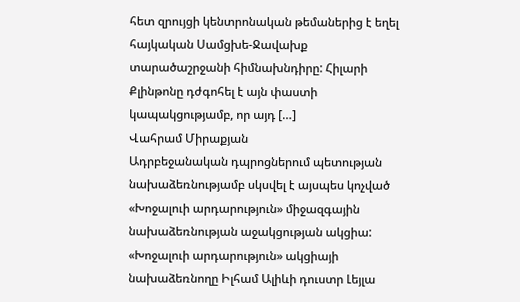հետ զրույցի կենտրոնական թեմաներից է եղել հայկական Սամցխե-Ջավախք տարածաշրջանի հիմնախնդիրը: Հիլարի Քլինթոնը դժգոհել է այն փաստի կապակցությամբ, որ այդ […]
Վահրամ Միրաքյան
Ադրբեջանական դպրոցներում պետության նախաձեռնությամբ սկսվել է այսպես կոչված «Խոջալուի արդարություն» միջազգային նախաձեռնության աջակցության ակցիա:
«Խոջալուի արդարություն» ակցիայի նախաձեռնողը Իլհամ Ալիևի դուստր Լեյլա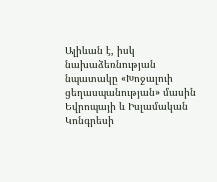Ալիևան է, իսկ նախաձեռնության նպատակը «Խոջալուի ցեղասպանության» մասին Եվրոպայի և Իսլամական Կոնգրեսի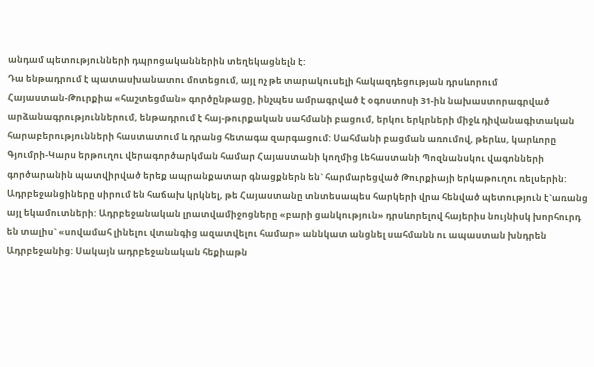անդամ պետությունների դպրոցականներին տեղեկացնելն է:
Դա ենթադրում է պատասխանատու մոտեցում, այլ ոչ թե տարակուսելի հակազդեցության դրսևորում
Հայաստան-Թուրքիա «հաշտեցման» գործընթացը, ինչպես ամրագրված է օգոստոսի 31-ին նախաստորագրված արձանագրություններում, ենթադրում է հայ-թուրքական սահմանի բացում, երկու երկրների միջև դիվանագիտական հարաբերությունների հաստատում և դրանց հետագա զարգացում: Սահմանի բացման առումով, թերևս, կարևորը Գյումրի-Կարս երթուղու վերագործարկման համար Հայաստանի կողմից Լեհաստանի Պոզնանսկու վագոնների գործարանին պատվիրված երեք ապրանքատար գնացքներն են` հարմարեցված Թուրքիայի երկաթուղու ռելսերին:
Ադրբեջանցիները սիրում են հաճախ կրկնել, թե Հայաստանը տնտեսապես հարկերի վրա հենված պետություն է`առանց այլ եկամուտների: Ադրբեջանական լրատվամիջոցները «բարի ցանկություն» դրսևորելով հայերիս նույնիսկ խորհուրդ են տալիս` «սովամահ լինելու վտանգից ազատվելու համար» աննկատ անցնել սահմանն ու ապաստան խնդրեն Ադրբեջանից: Սակայն ադրբեջանական հեքիաթն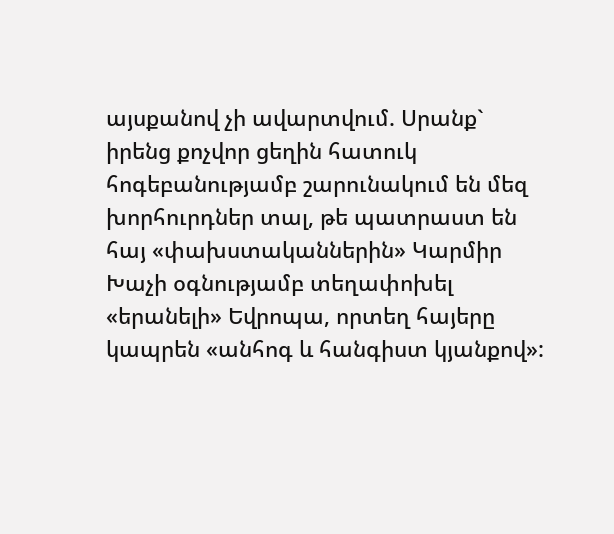այսքանով չի ավարտվում. Սրանք` իրենց քոչվոր ցեղին հատուկ հոգեբանությամբ շարունակում են մեզ խորհուրդներ տալ, թե պատրաստ են հայ «փախստականներին» Կարմիր Խաչի օգնությամբ տեղափոխել «երանելի» Եվրոպա, որտեղ հայերը կապրեն «անհոգ և հանգիստ կյանքով»: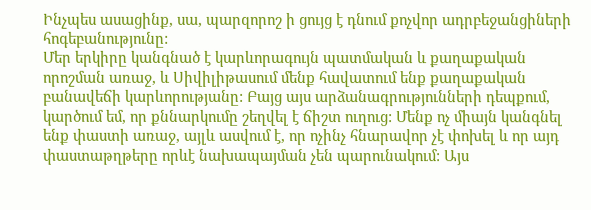Ինչպես ասացինք, սա, պարզորոշ ի ցույց է դնում քոչվոր ադրբեջանցիների հոգեբանությունը:
Մեր երկիրը կանգնած է կարևորագույն պատմական և քաղաքական որոշման առաջ, և Սիվիլիթասում մենք հավատում ենք քաղաքական բանավեճի կարևորությանը: Բայց այս արձանագրությունների դեպքում, կարծում եմ, որ քննարկումը շեղվել է ճիշտ ուղուց: Մենք ոչ միայն կանգնել ենք փաստի առաջ, այլև ասվում է, որ ոչինչ հնարավոր չէ փոխել և որ այդ փաստաթղթերը որևէ նախապայման չեն պարունակում: Այս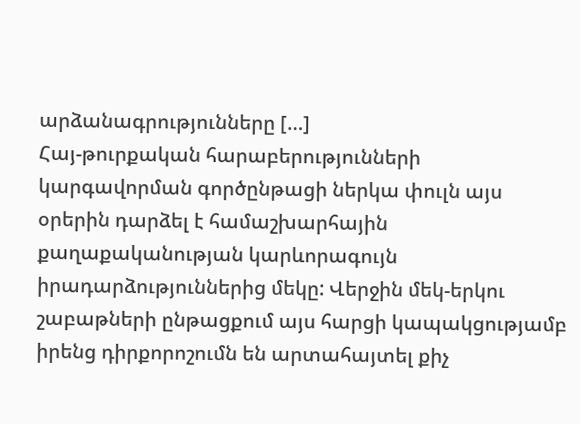արձանագրությունները […]
Հայ-թուրքական հարաբերությունների կարգավորման գործընթացի ներկա փուլն այս օրերին դարձել է համաշխարհային քաղաքականության կարևորագույն իրադարձություններից մեկը: Վերջին մեկ-երկու շաբաթների ընթացքում այս հարցի կապակցությամբ իրենց դիրքորոշումն են արտահայտել քիչ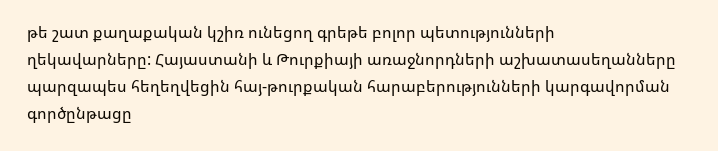թե շատ քաղաքական կշիռ ունեցող գրեթե բոլոր պետությունների ղեկավարները: Հայաստանի և Թուրքիայի առաջնորդների աշխատասեղանները պարզապես հեղեղվեցին հայ-թուրքական հարաբերությունների կարգավորման գործընթացը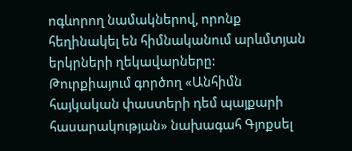ոգևորող նամակներով, որոնք հեղինակել են հիմնականում արևմտյան երկրների ղեկավարները:
Թուրքիայում գործող «Անհիմն հայկական փաստերի դեմ պայքարի հասարակության» նախագահ Գյոքսել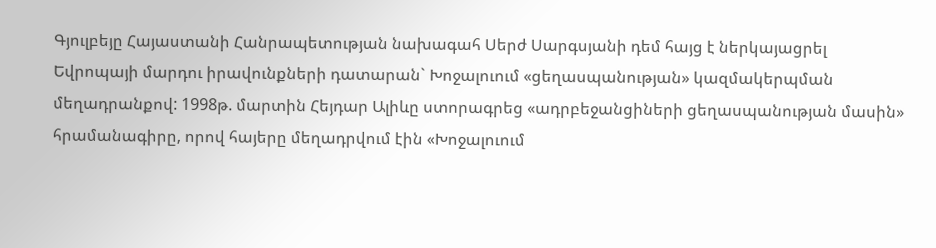Գյուլբեյը Հայաստանի Հանրապետության նախագահ Սերժ Սարգսյանի դեմ հայց է ներկայացրել Եվրոպայի մարդու իրավունքների դատարան` Խոջալուում «ցեղասպանության» կազմակերպման մեղադրանքով: 1998թ. մարտին Հեյդար Ալիևը ստորագրեց «ադրբեջանցիների ցեղասպանության մասին» հրամանագիրը, որով հայերը մեղադրվում էին «Խոջալուում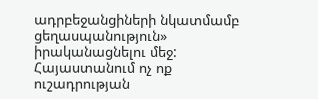ադրբեջանցիների նկատմամբ ցեղասպանություն» իրականացնելու մեջ: Հայաստանում ոչ ոք ուշադրության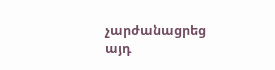չարժանացրեց այդ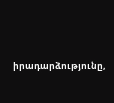իրադարձությունը,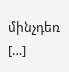մինչդեռ […]